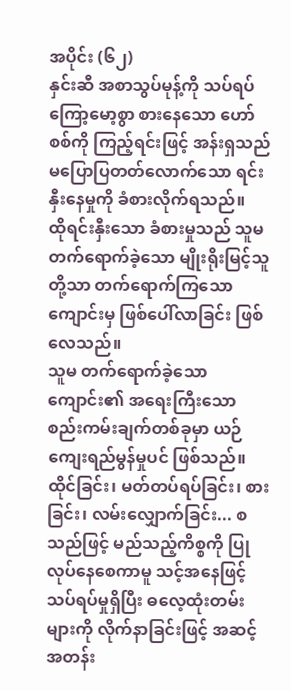အပိုင်း (၆၂)
နှင်းဆီ အစာသွပ်မုန့်ကို သပ်ရပ်ကြော့မော့စွာ စားနေသော ဟော်စစ်ကို ကြည့်ရင်းဖြင့် အန်းရှသည် မပြောပြတတ်လောက်သော ရင်းနှီးနေမှုကို ခံစားလိုက်ရသည်။
ထိုရင်းနှီးသော ခံစားမှုသည် သူမတက်ရောက်ခဲ့သော မျိုးရိုးမြင့်သူတို့သာ တက်ရောက်ကြသော ကျောင်းမှ ဖြစ်ပေါ်လာခြင်း ဖြစ်လေသည်။
သူမ တက်ရောက်ခဲ့သောကျောင်း၏ အရေးကြီးသော စည်းကမ်းချက်တစ်ခုမှာ ယဉ်ကျေးရည်မွန်မှုပင် ဖြစ်သည်။
ထိုင်ခြင်း၊ မတ်တပ်ရပ်ခြင်း၊ စားခြင်း၊ လမ်းလျှောက်ခြင်း... စသည်ဖြင့် မည်သည့်ကိစ္စကို ပြုလုပ်နေစေကာမူ သင့်အနေဖြင့် သပ်ရပ်မှုရှိပြီး ဓလေ့ထုံးတမ်းများကို လိုက်နာခြင်းဖြင့် အဆင့်အတန်း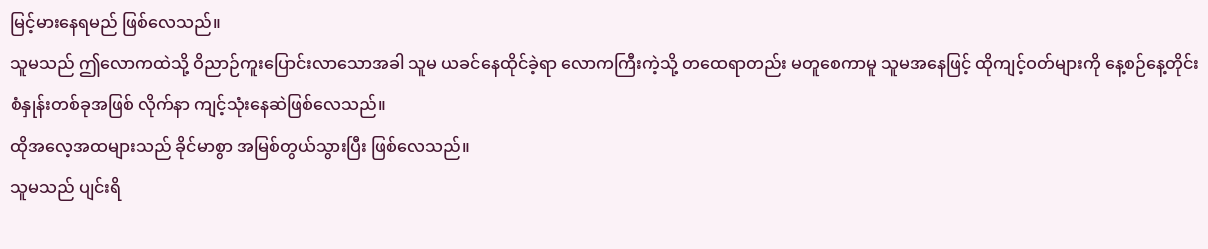မြင့်မားနေရမည် ဖြစ်လေသည်။
သူမသည် ဤလောကထဲသို့ ဝိညာဉ်ကူးပြောင်းလာသောအခါ သူမ ယခင်နေထိုင်ခဲ့ရာ လောကကြီးကဲ့သို့ တထေရာတည်း မတူစေကာမူ သူမအနေဖြင့် ထိုကျင့်ဝတ်များကို နေ့စဉ်နေ့တိုင်း စံနှုန်းတစ်ခုအဖြစ် လိုက်နာ ကျင့်သုံးနေဆဲဖြစ်လေသည်။
ထိုအလေ့အထများသည် ခိုင်မာစွာ အမြစ်တွယ်သွားပြီး ဖြစ်လေသည်။
သူမသည် ပျင်းရိ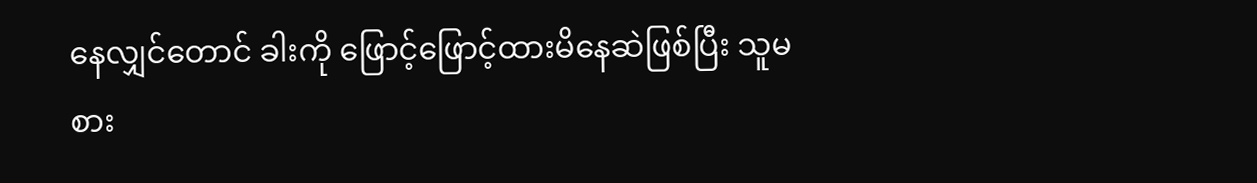နေလျှင်တောင် ခါးကို ဖြောင့်ဖြောင့်ထားမိနေဆဲဖြစ်ပြီး သူမ စား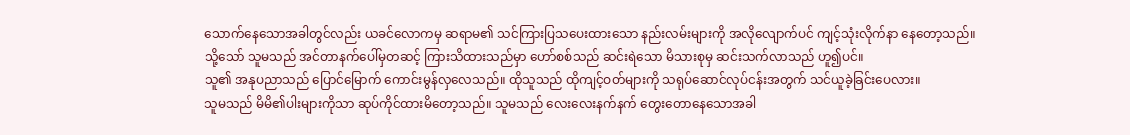သောက်နေသောအခါတွင်လည်း ယခင်လောကမှ ဆရာမ၏ သင်ကြားပြသပေးထားသော နည်းလမ်းများကို အလိုလျောက်ပင် ကျင့်သုံးလိုက်နာ နေတော့သည်။
သို့သော် သူမသည် အင်တာနက်ပေါ်မှတဆင့် ကြားသိထားသည်မှာ ဟော်စစ်သည် ဆင်းရဲသော မိသားစုမှ ဆင်းသက်လာသည် ဟူ၍ပင်။
သူ၏ အနုပညာသည် ပြောင်မြောက် ကောင်းမွန်လှလေသည်။ ထိုသူသည် ထိုကျင့်ဝတ်များကို သရုပ်ဆောင်လုပ်ငန်းအတွက် သင်ယူခဲ့ခြင်းပေလား။
သူမသည် မိမိ၏ပါးများကိုသာ ဆုပ်ကိုင်ထားမိတော့သည်။ သူမသည် လေးလေးနက်နက် တွေးတောနေသောအခါ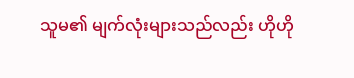သူမ၏ မျက်လုံးများသည်လည်း ဟိုဟို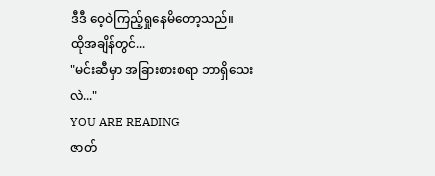ဒီဒီ ဝေ့ဝဲကြည့်ရှုနေမိတော့သည်။
ထိုအချိန်တွင်...
"မင်းဆီမှာ အခြားစားစရာ ဘာရှိသေးလဲ..."
YOU ARE READING
ဇာတ်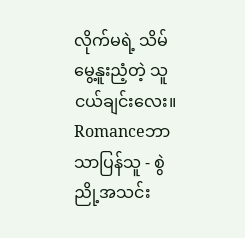လိုက်မရဲ့ သိမ်မွေ့နူးညံ့တဲ့ သူငယ်ချင်းလေး။
Romanceဘာသာပြန်သူ - စွဲညို့အသင်း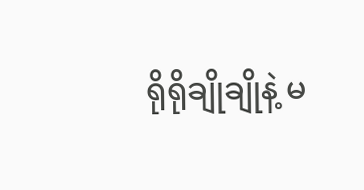ရိုရိုချိုချိုနဲ့ မ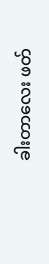ခါးတာလေး ဖတ်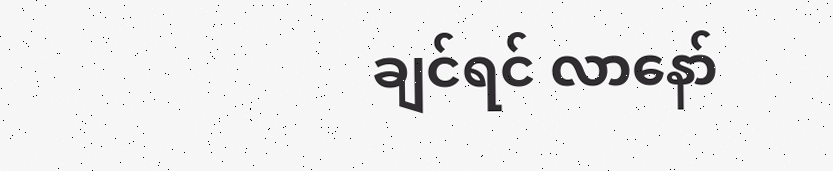ချင်ရင် လာနော်